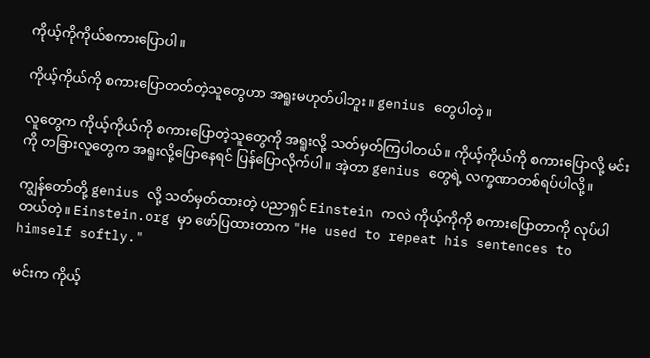ကိုယ့်ကိုကိုယ်စကားပြောပါ။

ကိုယ့်ကိုယ်ကို စကားပြောတတ်တဲ့သူတွေဟာ အရူးမဟုတ်ပါဘူး။ genius တွေပါတဲ့။

လူတွေက ကိုယ့်ကိုယ်ကို စကားပြောတဲ့သူတွေကို အရူးလို့ သတ်မှတ်ကြပါတယ်။ ကိုယ့်ကိုယ်ကို စကားပြောလို့ မင်းကို တခြားလူတွေက အရူးလို့ပြောနေရင် ပြန်ပြောလိုက်ပါ။ အဲ့တာ genius တွေရဲ့ လက္ခဏာတစ်ရပ်ပါလို့။

ကျွန်တော်တို့ genius လို့ သတ်မှတ်ထားတဲ့ ပညာရှင် Einstein ကလဲ ကိုယ့်ကိုကို စကားပြောတာကို လုပ်ပါတယ်တဲ့။ Einstein.org မှာ ဖော်ပြထားတာက "He used to repeat his sentences to himself softly."

မင်းက ကိုယ့်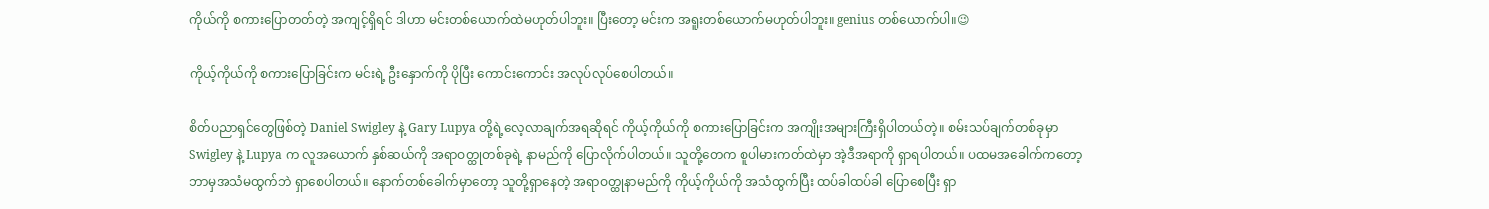ကိုယ်ကို စကားပြောတတ်တဲ့ အကျင့်ရှိရင် ဒါဟာ မင်းတစ်ယောက်ထဲမဟုတ်ပါဘူး။ ပြီးတော့ မင်းက အရူးတစ်ယောက်မဟုတ်ပါဘူး။ genius တစ်ယောက်ပါ။😉

ကိုယ့်ကိုယ်ကို စကားပြောခြင်းက မင်းရဲ့ ဦးနှောက်ကို ပိုပြီး ကောင်းကောင်း အလုပ်လုပ်စေပါတယ်။

စိတ်ပညာရှင်တွေဖြစ်တဲ့ Daniel Swigley နဲ့ Gary Lupya တို့ရဲ့လေ့လာချက်အရဆိုရင် ကိုယ့်ကိုယ်ကို စကားပြောခြင်းက အကျိုးအများကြီးရှိပါတယ်တဲ့။ စမ်းသပ်ချက်တစ်ခုမှာ Swigley နဲ့ Lupya က လူအယောက် နှစ်ဆယ်ကို အရာဝတ္ထုတစ်ခုရဲ့ နာမည်ကို ပြောလိုက်ပါတယ်။ သူတို့တေက စူပါမားကတ်ထဲမှာ အဲ့ဒီအရာကို ရှာရပါတယ်။ ပထမအခေါက်ကတော့ ဘာမှအသံမထွက်ဘဲ ရှာစေပါတယ်။ နောက်တစ်ခေါက်မှာတော့ သူတို့ရှာနေတဲ့ အရာဝတ္ထုနာမည်ကို ကိုယ့်ကိုယ်ကို အသံထွက်ပြီး ထပ်ခါထပ်ခါ ပြောစေပြီး ရှာ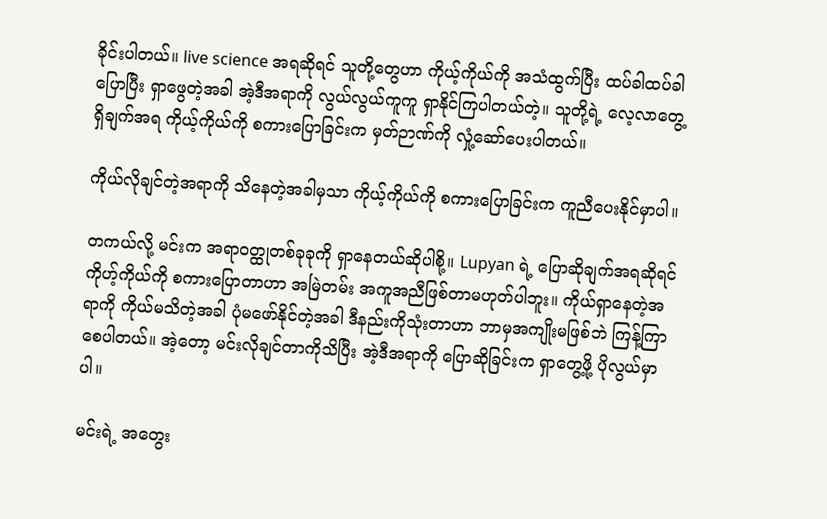ခိုင်းပါတယ်။ live science အရဆိုရင် သူတို့တွေဟာ ကိုယ့်ကိုယ်ကို အသံထွက်ပြီး ထပ်ခါထပ်ခါပြောပြီး ရှာဖွေတဲ့အခါ အဲ့ဒီအရာကို လွယ်လွယ်ကူကူ ရှာနိုင်ကြပါတယ်တဲ့။ သူတို့ရဲ့ လေ့လာတွေ့ရှိချက်အရ ကိုယ့်ကိုယ်ကို စကားပြောခြင်းက မှတ်ဉာဏ်ကို လှုံ့ဆော်ပေးပါတယ်။

ကိုယ်လိုချင်တဲ့အရာကို သိနေတဲ့အခါမှသာ ကိုယ့်ကိုယ်ကို စကားပြောခြင်းက ကူညီပေးနိုင်မှာပါ။

တကယ်လို့ မင်းက အရာဝတ္ထုတစ်ခုခုကို ရှာနေတယ်ဆိုပါစို့။ Lupyan ရဲ့ ပြောဆိုချက်အရဆိုရင် ကိုဟ့်ကိုယ်ကို စကားပြောတာဟာ အမြဲတမ်း အကူအညီဖြစ်တာမဟုတ်ပါဘူး။ ကိုယ်ရှာနေတဲ့အရာကို ကိုယ်မသိတဲ့အခါ ပုံမဖော်နိုင်တဲ့အခါ ဒီနည်းကိုသုံးတာဟာ ဘာမှအကျိုးမဖြစ်ဘဲ ကြန့်ကြာစေပါတယ်။ အဲ့တော့ မင်းလိုချင်တာကိုသိပြီး အဲ့ဒီအရာကို ပြောဆိုခြင်းက ရှာတွေ့ဖို့ ပိုလွယ်မှာပါ။

မင်းရဲ့ အတွေး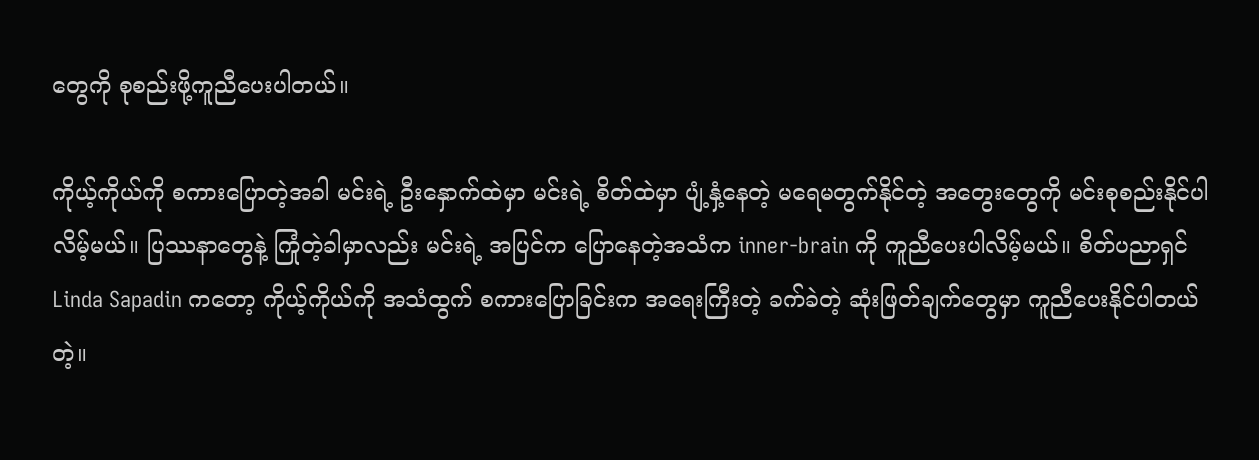တွေကို စုစည်းဖို့ကူညီပေးပါတယ်။

ကိုယ့်ကိုယ်ကို စကားပြောတဲ့အခါ မင်းရဲ့ ဦးနှောက်ထဲမှာ မင်းရဲ့ စိတ်ထဲမှာ ပျံ့နှံ့နေတဲ့ မရေမတွက်နိုင်တဲ့ အတွေးတွေကို မင်းစုစည်းနိုင်ပါလိမ့်မယ်။ ပြဿနာတွေနဲ့ ကြုံတဲ့ခါမှာလည်း မင်းရဲ့ အပြင်က ပြောနေတဲ့အသံက inner-brain ကို ကူညီပေးပါလိမ့်မယ်။ စိတ်ပညာရှင် Linda Sapadin ကတော့ ကိုယ့်ကိုယ်ကို အသံထွက် စကားပြောခြင်းက အရေးကြီးတဲ့ ခက်ခဲတဲ့ ဆုံးဖြတ်ချက်တွေမှာ ကူညီပေးနိုင်ပါတယ်တဲ့။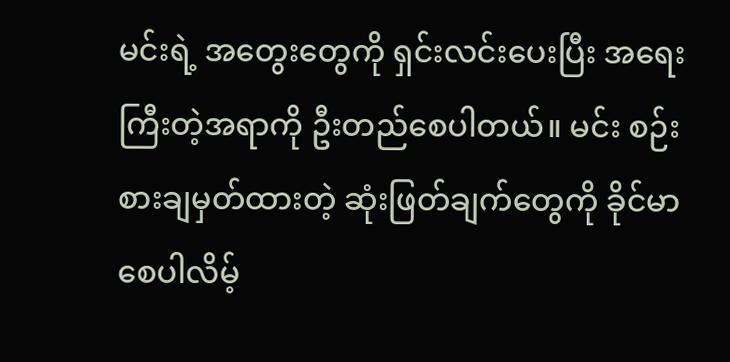မင်းရဲ့ အတွေးတွေကို ရှင်းလင်းပေးပြီး အရေးကြီးတဲ့အရာကို ဦးတည်စေပါတယ်။ မင်း စဉ်းစားချမှတ်ထားတဲ့ ဆုံးဖြတ်ချက်တွေကို ခိုင်မာစေပါလိမ့်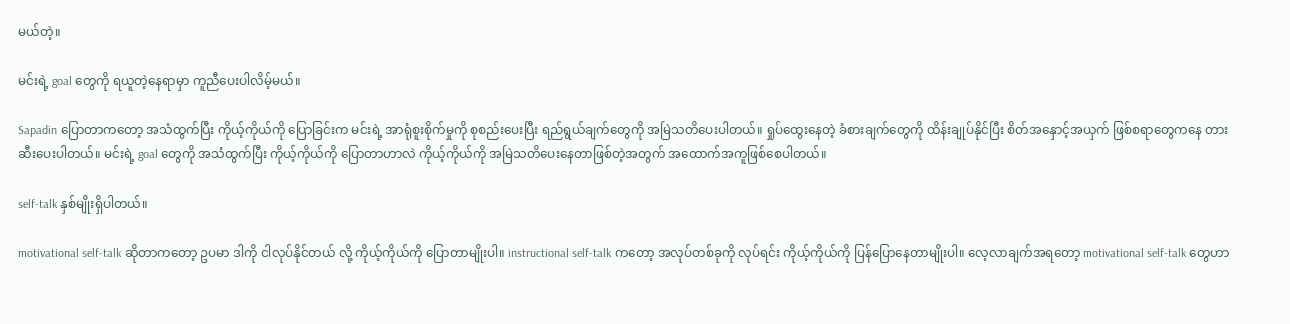မယ်တဲ့။

မင်းရဲ့ goal တွေကို ရယူတဲ့နေရာမှာ ကူညီပေးပါလိမ့်မယ်။

Sapadin ပြောတာကတော့ အသံထွက်ပြီး ကိုယ့်ကိုယ်ကို ပြောခြင်းက မင်းရဲ့ အာရုံစူးစိုက်မှုကို စုစည်းပေးပြီး ရည်ရွယ်ချက်တွေကို အမြဲသတိပေးပါတယ်။ ရှုပ်ထွေးနေတဲ့ ခံစားချက်တွေကို ထိန်းချုပ်နိုင်ပြီး စိတ်အနှောင့်အယှက် ဖြစ်စရာတွေကနေ တားဆီးပေးပါတယ်။ မင်းရဲ့ goal တွေကို အသံထွက်ပြီး ကိုယ့်ကိုယ်ကို ပြောတာဟာလဲ ကိုယ့်ကိုယ်ကို အမြဲသတိပေးနေတာဖြစ်တဲ့အတွက် အထောက်အကူဖြစ်စေပါတယ်။

self-talk နှစ်မျိုးရှိပါတယ်။

motivational self-talk ဆိုတာကတော့ ဥပမာ ဒါကို ငါလုပ်နိုင်တယ် လို့ ကိုယ့်ကိုယ်ကို ပြောတာမျိုးပါ။ instructional self-talk ကတော့ အလုပ်တစ်ခုကို လုပ်ရင်း ကိုယ့်ကိုယ်ကို ပြန်ပြောနေတာမျိုးပါ။ လေ့လာချက်အရတော့ motivational self-talk တွေဟာ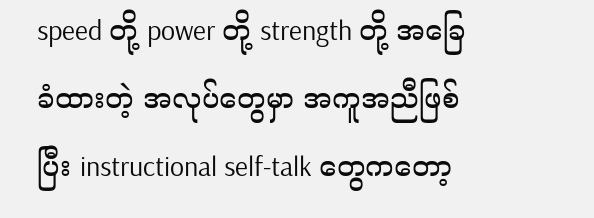speed တို့ power တို့ strength တို့ အခြေခံထားတဲ့ အလုပ်တွေမှာ အကူအညီဖြစ်ပြီး instructional self-talk တွေကတော့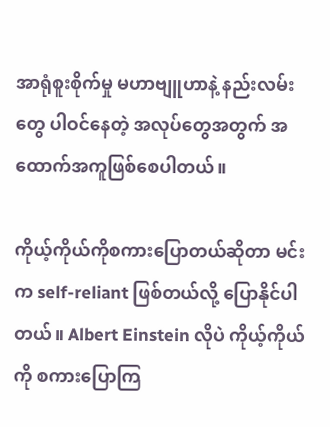အာရုံစူးစိုက်မှု မဟာဗျူဟာနဲ့ နည်းလမ်းတွေ ပါဝင်နေတဲ့ အလုပ်တွေအတွက် အထောက်အကူဖြစ်စေပါတယ်။

ကိုယ့်ကိုယ်ကိုစကားပြောတယ်ဆိုတာ မင်းက self-reliant ဖြစ်တယ်လို့ ပြောနိုင်ပါတယ်။ Albert Einstein လိုပဲ ကိုယ့်ကိုယ်ကို စကားပြောကြ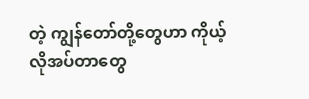တဲ့ ကျွန်တော်တို့တွေဟာ ကိုယ့်လိုအပ်တာတွေ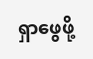ရှာဖွေဖို့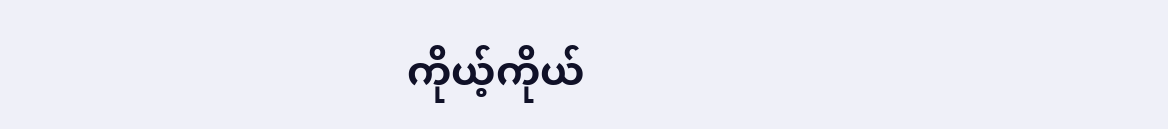ကိုယ့်ကိုယ်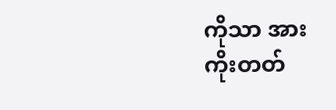ကိုသာ အားကိုးတတ်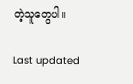တဲ့သူတွေပါ။

Last updated